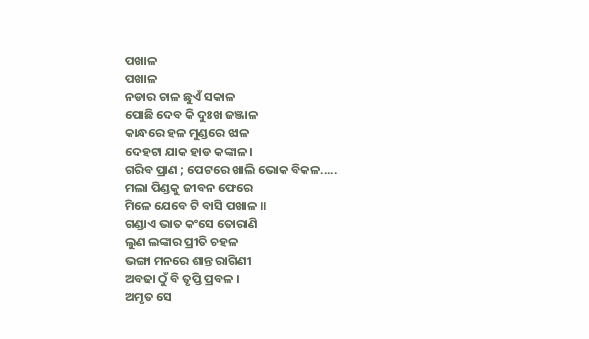ପଖାଳ
ପଖାଳ
ନଡାର ଚାଳ ଛୁଏଁ ସକାଳ
ପୋଛି ଦେବ କି ଦୁଃଖ ଜଞ୍ଜାଳ
କାନ୍ଧରେ ହଳ ମୁଣ୍ଡରେ ଝାଳ
ଦେହଟା ଯାକ ହାଡ କଙ୍କାଳ ।
ଗରିବ ପ୍ରାଣ ; ପେଟରେ ଖାଲି ଭୋକ ବିକଳ.....
ମଲା ପିଣ୍ଡକୁ ଜୀବନ ଫେରେ
ମିଳେ ଯେବେ ଟି ବାସି ପଖାଳ ॥
ଗଣ୍ଡାଏ ଭାତ କଂସେ ତୋରାଣି
ଲୁଣ ଲଙ୍କାର ପ୍ରୀତି ଚହଳ
ଭଙ୍ଗା ମନରେ ଶାନ୍ତ ରାଗିଣୀ
ଅବଢା ଠୁଁ ବି ତୃପ୍ତି ପ୍ରବଳ ।
ଅମୃତ ସେ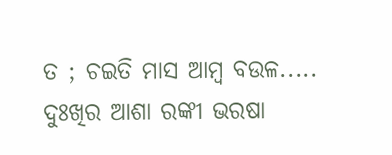ତ ; ଚଇତି ମାସ ଆମ୍ବ ବଉଳ.....
ଦୁଃଖିର ଆଶା ରଙ୍କୀ ଭରଷା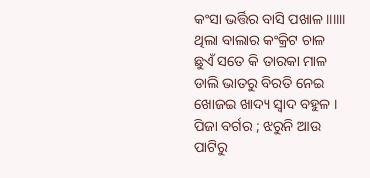କଂସା ଭର୍ତ୍ତିର ବାସି ପଖାଳ ॥॥॥
ଥିଲା ବାଲାର କଂକ୍ରିଟ ଚାଳ
ଛୁଏଁ ସତେ କି ତାରକା ମାଳ
ଡାଲି ଭାତରୁ ବିରତି ନେଇ
ଖୋଜଇ ଖାଦ୍ୟ ସ୍ୱାଦ ବହୁଳ ।
ପିଜା ବର୍ଗର ; ଝରୁନି ଆଉ ପାଟିରୁ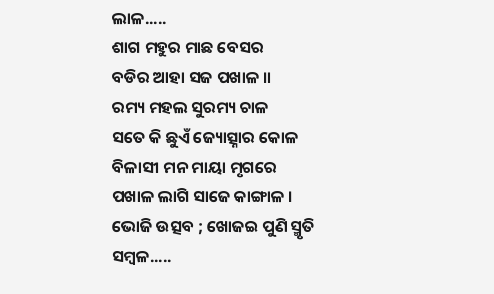ଲାଳ.....
ଶାଗ ମହୁର ମାଛ ବେସର
ବଡିର ଆହା ସଜ ପଖାଳ ॥
ରମ୍ୟ ମହଲ ସୁରମ୍ୟ ଚାଳ
ସତେ କି ଛୁଏଁ ଜ୍ୟୋତ୍ସ୍ନାର କୋଳ
ବିଳାସୀ ମନ ମାୟା ମୃଗରେ
ପଖାଳ ଲାଗି ସାଜେ କାଙ୍ଗାଳ ।
ଭୋଜି ଉତ୍ସବ ; ଖୋଜଇ ପୁଣି ସ୍ମୃତି ସମ୍ବଳ.....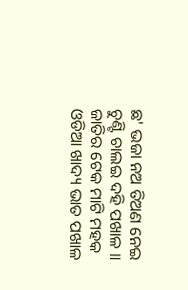ଛ' ଭଜା ନଅ ତିଅଣ ନେଇ
ଚୁଣ୍ଟି ଚାଲଇ ଦହି ପଖାଳ ॥
ଜାତିର ଟେକ ମାଟି ମହକ
ଓଡିଆ ଖାଦ୍ୟ ଭାତ ପଖାଳ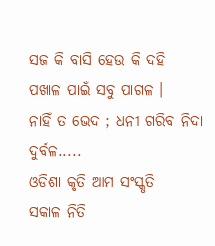ସଜ କି ବାସି ହେଉ କି ଦହି
ପଖାଳ ପାଇଁ ସବୁ ପାଗଳ ।
ନାହିଁ ତ ଭେଦ ; ଧନୀ ଗରିବ ନିଦା ଦୁର୍ବଳ.....
ଓଡିଶା କୃତି ଆମ ସଂସ୍କୃତି
ସକାଳ ନିତି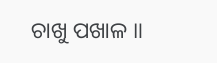ଚାଖୁ ପଖାଳ ॥